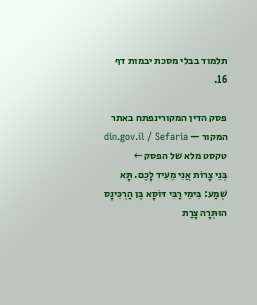תלמוד בבלי מסכת יבמות דף 16.

פסק הדין המקורינפתח באתר המקור — din.gov.il / Sefaria
טקסט מלא של הפסק ←
בְּנֵי צָרוֹת אֲנִי מֵעִיד לָכֶם. תָּא שְׁמַע: בִּימֵי רַבִּי דּוֹסָא בֶּן הַרְכִּינָס הוּתְּרָה צָרַת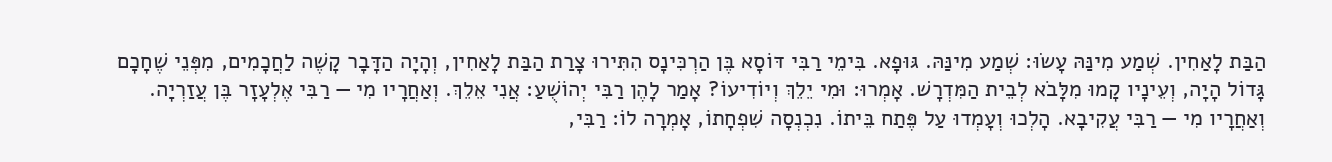הַבַּת לָאַחִין. שְׁמַע מִינַּהּ עָשׂוּ: שְׁמַע מִינַּהּ. גּוּפָא. בִּימֵי רַבִּי דּוֹסָא בֶּן הַרְכִּינָס הִתִּירוּ צָרַת הַבַּת לָאַחִין, וְהָיָה הַדָּבָר קָשֶׁה לַחֲכָמִים, מִפְּנֵי שֶׁחָכָם גָּדוֹל הָיָה, וְעֵינָיו קָמוּ מִלָּבֹא לְבֵית הַמִּדְרָשׁ. אָמְרוּ: וּמִי יֵלֵךְ וְיוֹדִיעוֹ? אָמַר לָהֶן רַבִּי יְהוֹשֻׁעַ: אֲנִי אֵלֵךְ. וְאַחֲרָיו מִי — רַבִּי אֶלְעָזָר בֶּן עֲזַרְיָה. וְאַחֲרָיו מִי — רַבִּי עֲקִיבָא. הָלְכוּ וְעָמְדוּ עַל פֶּתַח בֵּיתוֹ. נִכְנְסָה שִׁפְחָתוֹ, אָמְרָה לוֹ: רַבִּי,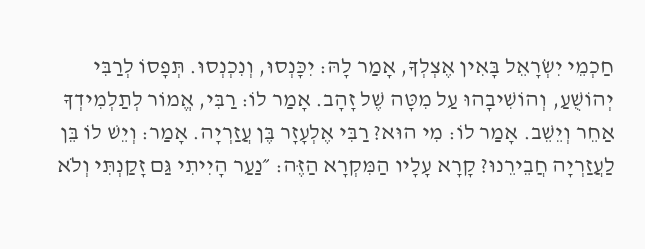חַכְמֵי יִשְׂרָאֵל בָּאִין אֶצְלְךָ, אָמַר לָהּ: יִכָּנְסוּ, וְנִכְנְסוּ. תְּפָסוֹ לְרַבִּי יְהוֹשֻׁעַ, וְהוֹשִׁיבָהוּ עַל מִטָּה שֶׁל זָהָב. אָמַר לוֹ: רַבִּי, אֱמוֹר לְתַלְמִידְךָ אַחֵר וְיֵשֵׁב. אָמַר לוֹ: מִי הוּא? רַבִּי אֶלְעָזָר בֶּן עֲזַרְיָה. אָמַר: וְיֵשׁ לוֹ בֵּן לַעֲזַרְיָה חֲבֵירֵנוּ? קָרָא עָלָיו הַמִּקְרָא הַזֶּה: ״נַעַר הָיִיתִי גַּם זָקַנְתִּי וְלֹא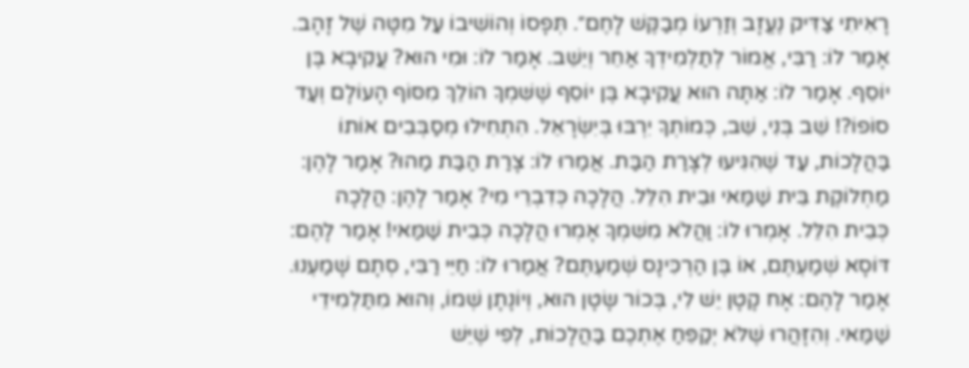רָאִיתִי צַדִּיק נֶעֱזָב וְזַרְעוֹ מְבַקֶּשׁ לָחֶם״. תְּפָסוֹ וְהוֹשִׁיבוֹ עַל מִטָּה שֶׁל זָהָב. אָמַר לוֹ: רַבִּי, אֱמוֹר לְתַלְמִידְךָ אַחֵר וְיֵשֵׁב. אָמַר לוֹ: וּמִי הוּא? עֲקִיבָא בֶּן יוֹסֵף. אָמַר לוֹ: אַתָּה הוּא עֲקִיבָא בֶּן יוֹסֵף שֶׁשִּׁמְךָ הוֹלֵךְ מִסּוֹף הָעוֹלָם וְעַד סוֹפוֹ?! שֵׁב בְּנִי, שֵׁב, כְּמוֹתְךָ יִרְבּוּ בְּיִשְׂרָאֵל. הִתְחִילוּ מְסַבְּבִים אוֹתוֹ בַּהֲלָכוֹת, עַד שֶׁהִגִּיעוּ לְצָרַת הַבַּת. אֲמַרוּ לוֹ: צָרַת הַבַּת מַהוּ? אָמַר לָהֶן: מַחְלוֹקֶת בֵּית שַׁמַּאי וּבֵית הִלֵּל. הֲלָכָה כְּדִבְרֵי מִי? אָמַר לָהֶן: הֲלָכָה כְּבֵית הִלֵּל. אָמְרוּ לוֹ: וַהֲלֹא מִשִּׁמְךָ אָמְרוּ הֲלָכָה כְּבֵית שַׁמַּאי! אָמַר לָהֶם: דּוֹסָא שְׁמַעְתֶּם, אוֹ בֶּן הַרְכִּינָס שְׁמַעְתֶּם? אֲמַרוּ לוֹ: חַיֵּי רַבִּי, סְתָם שָׁמַעְנוּ. אָמַר לָהֶם: אָח קָטָן יֵשׁ לִי, בְּכוֹר שָׂטָן הוּא, וְיוֹנָתָן שְׁמוֹ, וְהוּא מִתַּלְמִידֵי שַׁמַּאי. וְהִזָּהֲרוּ שֶׁלֹּא יְקַפֵּחַ אֶתְכֶם בַּהֲלָכוֹת, לְפִי שֶׁיֵּשׁ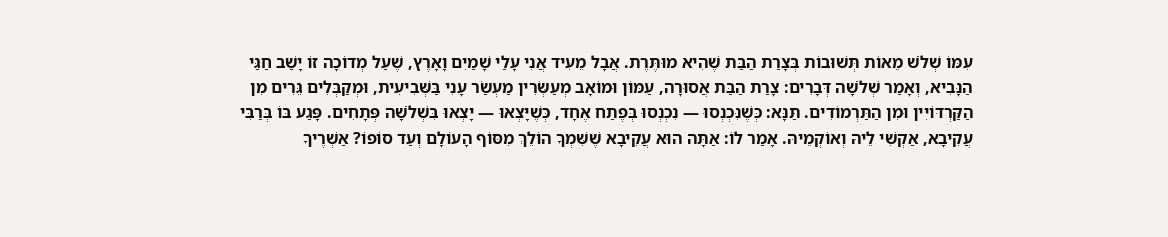עִמּוֹ שְׁלֹשׁ מֵאוֹת תְּשׁוּבוֹת בְּצָרַת הַבַּת שֶׁהִיא מוּתֶּרֶת. אֲבָל מֵעִיד אֲנִי עָלַי שָׁמַיִם וָאָרֶץ, שֶׁעַל מְדוֹכָה זוֹ יָשַׁב חַגַּי הַנָּבִיא, וְאָמַר שְׁלֹשָׁה דְּבָרִים: צָרַת הַבַּת אֲסוּרָה, עַמּוֹן וּמוֹאָב מְעַשְּׂרִין מַעְשַׂר עָנִי בַּשְּׁבִיעִית, וּמְקַבְּלִים גֵּרִים מִן הַקַּרְדּוֹיִין וּמִן הַתַּרְמוֹדִים. תַּנָּא: כְּשֶׁנִּכְנְסוּ — נִכְנְסוּ בְּפֶתַח אֶחָד, כְּשֶׁיָּצְאוּ — יָצְאוּ בִּשְׁלֹשָׁה פְּתָחִים. פָּגַע בּוֹ בְּרַבִּי עֲקִיבָא, אַקְשִׁי לֵיהּ וְאוֹקְמֵיהּ. אָמַר לוֹ: אַתָּה הוּא עֲקִיבָא שֶׁשִּׁמְךָ הוֹלֵךְ מִסּוֹף הָעוֹלָם וְעַד סוֹפוֹ? אַשְׁרֶיךָ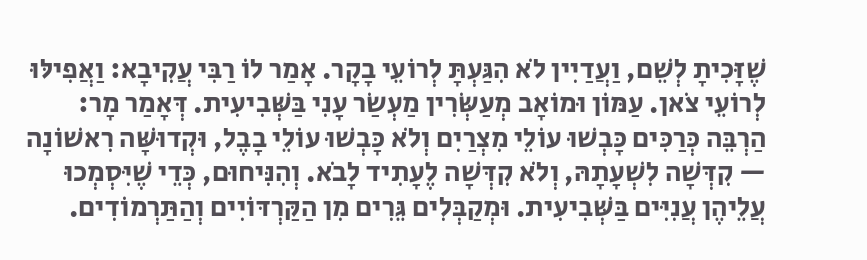שֶׁזָּכִיתָ לְשֵׁם, וַעֲדַיִין לֹא הִגַּעְתָּ לְרוֹעֵי בָקָר. אָמַר לוֹ רַבִּי עֲקִיבָא: וַאֲפִילּוּ לְרוֹעֵי צֹאן. עַמּוֹן וּמוֹאָב מְעַשְּׂרִין מַעְשַׂר עָנִי בַּשְּׁבִיעִית. דְּאָמַר מָר: הַרְבֵּה כְּרַכִּים כָּבְשׁוּ עוֹלֵי מִצְרַיִם וְלֹא כָּבְשׁוּ עוֹלֵי בָבֶל, וּקְדוּשָּׁה רִאשׁוֹנָה — קִדְּשָׁה לִשְׁעָתָהּ, וְלֹא קִדְּשָׁה לֶעָתִיד לָבֹא. וְהִנִּיחוּם, כְּדֵי שֶׁיִּסְמְכוּ עֲלֵיהֶן עֲנִיִּים בַּשְּׁבִיעִית. וּמְקַבְּלִים גֵּרִים מִן הַקַּרְדּוֹיִים וְהַתַּרְמוֹדִים.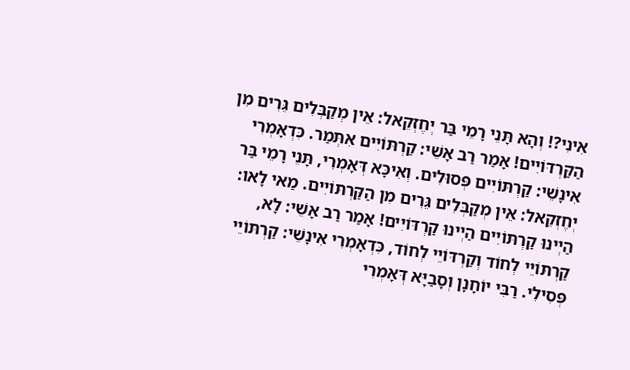אִינִי?! וְהָא תָּנֵי רָמֵי בַּר יְחֶזְקֵאל: אֵין מְקַבְּלִים גֵּרִים מִן הַקַּרְדּוֹיִים! אָמַר רַב אָשֵׁי: קַרְתּוֹיִים אִתְּמַר. כִּדְאָמְרִי אִינָשֵׁי: קַרְתּוֹיִים פְּסוּלִים. וְאִיכָּא דְּאָמְרִי, תָּנֵי רָמֵי בַּר יְחֶזְקֵאל: אֵין מְקַבְּלִים גֵּרִים מִן הַקַּרְתּוֹיִים. מַאי לָאו: הַיְינוּ קַרְתּוֹיִים הַיְינוּ קַרְדּוֹיִים! אָמַר רַב אָשֵׁי: לָא, קַרְתּוֹיֵי לְחוֹד וְקַרְדּוֹיֵי לְחוֹד, כִּדְאָמְרִי אִינָשֵׁי: קַרְתּוֹיֵי פְּסִילִי. רַבִּי יוֹחָנָן וְסָבַיָּא דְּאָמְרִי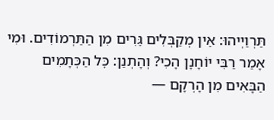תַּרְוַיְיהוּ: אֵין מְקַבְּלִים גֵּרִים מִן הַתַּרְמוֹדִים. וּמִי אָמַר רַבִּי יוֹחָנָן הָכִי? וְהָתְנַן: כׇּל הַכְּתָמִים הַבָּאִים מִן הָרְקָם —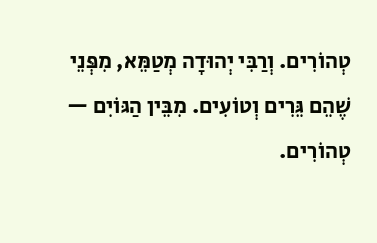טְהוֹרִים. וְרַבִּי יְהוּדָה מְטַמֵּא, מִפְּנֵי שֶׁהֵם גֵּרִים וְטוֹעִים. מִבֵּין הַגּוֹיִם — טְהוֹרִים.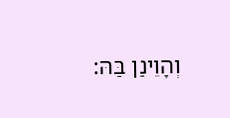וְהָוֵינַן בַּהּ: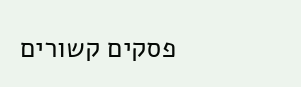פסקים קשורים